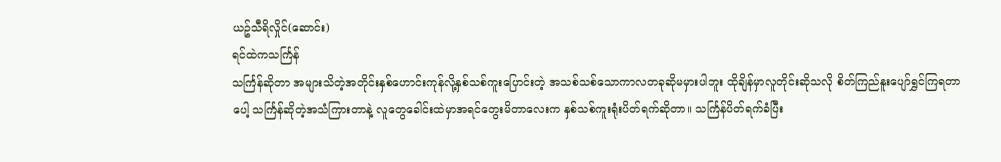ယဥ်သီရိလှိုင်(ဆောင်း)
ရင်ထဲကသင်္ကြန်
သင်္ကြန်ဆိုတာ အများသိတဲ့အတိုင်းနှစ်ဟောင်းကုန်လို့နှစ်သစ်ကူးပြောင်းတဲ့ အသစ်သစ်သောကာလတခုဆိုမမှားပါဘူး ထိုချိန်မှာလူတိုင်းဆိုသလို စိတ်ကြည်နူးပျော်ရွှင်ကြရတာပေါ့ သင်္ကြန်ဆိုတဲ့အသံကြားတာနဲ့ လူတွေခေါင်းထဲမှာအရင်တွေးမိတာလေးက နှစ်သစ်ကူးရုံးပိတ်ရက်ဆိုတာ။ သင်္ကြန်ပိတ်ရက်ခံပြီး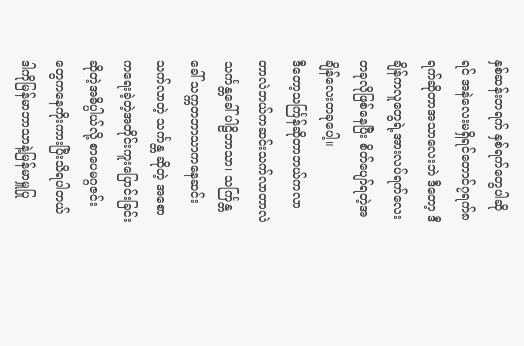နှစ်ဆန်းတရက် နှစ်ရက်တွေပါဆိုရင် အနဲလေးမရှိရင်တောင်၇ရက်၈ရက်ဆိုတာအသာလေးဘဲ ဒီတော့ ဒီချိန်ကလူတွေရဲ့အားလပ်ရက်လေးတခုလိုဖြစ်နေပြီး စိတ်ပျော်ရတဲ့အချိန်လေးတခုပေါ့။
ဒီတော့သင်္ကြန်ဆိုတာဘယ်ကလာတာလဲဘယ်ကဆင်းသက်လာတာလဲ သင်္ကန္တခေါ် ပါဠိဘာသာ၊ သင်္ကြန္တခေါ် သက္ကတဘာသာကနေဆင်းသက်လာတဲ့ သင်္ကန္တ ဆိုတဲ့ အစောကရေးခဲ့တဲ့အတိုင်းကူးပြောင်းခြင်းဆိုတဲ့အဓိပ္ပါယ်လို့ စာပေမဂ္ဂဇင်းတွေကနေကိုးကားပြီးသိရပါတယ် ဒါကိုမြန်မာဘာသာနဲ့မြန်မာမှူပြု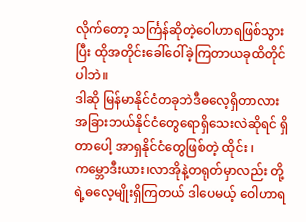လိုက်တော့ သင်္ကြန်ဆိုတဲ့ဝေါဟာရဖြစ်သွားပြီး ထိုအတိုင်းခေါ်ဝေါ်ခဲ့ကြတာယခုထိတိုင်ပါဘဲ။
ဒါဆို မြန်မာနိုင်ငံတခုဘဲဒီဓလေ့ရှိတာလား အခြားဘယ်နိုင်ငံတွေရောရှိသေးလဲဆိုရင် ရှိတာပေါ့ အာရှနိုင်ငံတွေဖြစ်တဲ့ ထိုင်း ၊ ကမ္ဘောဒီးယား၊လာအိုနဲ့တရုတ်မှာလည်း တို့ရဲ့ဓလေ့မျိုးရှိကြတယ် ဒါပေမယ့် ဝေါဟာရ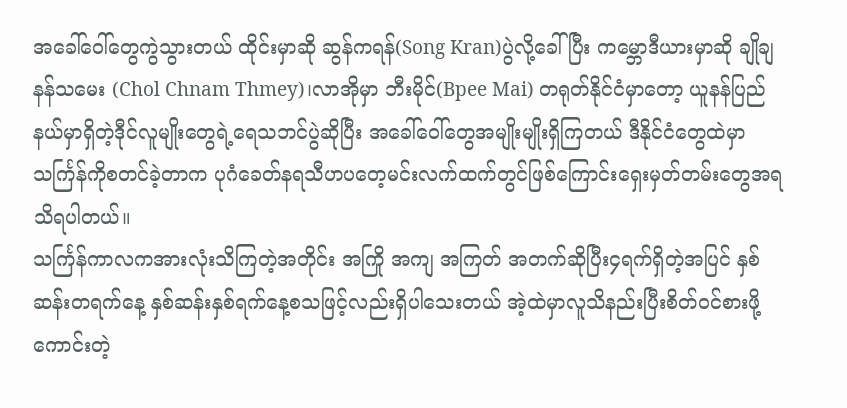အခေါ်ဝေါ်တွေကွဲသွားတယ် ထိုင်းမှာဆို ဆွန်ကရန်(Song Kran)ပွဲလို့ခေါ်ပြီး ကမ္ဘောဒီယားမှာဆို ချိုချနန်သမေး (Chol Chnam Thmey)၊လာအိုမှာ ဘီးမိုင်(Bpee Mai) တရုတ်နိုင်ငံမှာတော့ ယူနန်ပြည်နယ်မှာရှိတဲ့ဒီုင်လူမျိုးတွေရဲ့ရေသဘင်ပွဲဆိုပြီး အခေါ်ဝေါ်တွေအမျိုးမျိုးရှိကြတယ် ဒီနိုင်ငံတွေထဲမှာ သင်္ကြန်ကိုစတင်ခဲ့တာက ပုဂံခေတ်နရသီဟပတေ့မင်းလက်ထက်တွင်ဖြစ်ကြောင်းရှေးမှတ်တမ်းတွေအရသိရပါတယ်။
သင်္ကြန်ကာလကအားလုံးသိကြတဲ့အတိုင်း အကြို အကျ အကြတ် အတက်ဆိုပြီး၄ရက်ရှိတဲ့အပြင် နှစ်ဆန်းတရက်နေ့ နှစ်ဆန်းနှစ်ရက်နေ့စသဖြင့်လည်းရှိပါသေးတယ် အဲ့ထဲမှာလူသိနည်းပြီးစိတ်ဝင်စားဖို့ကောင်းတဲ့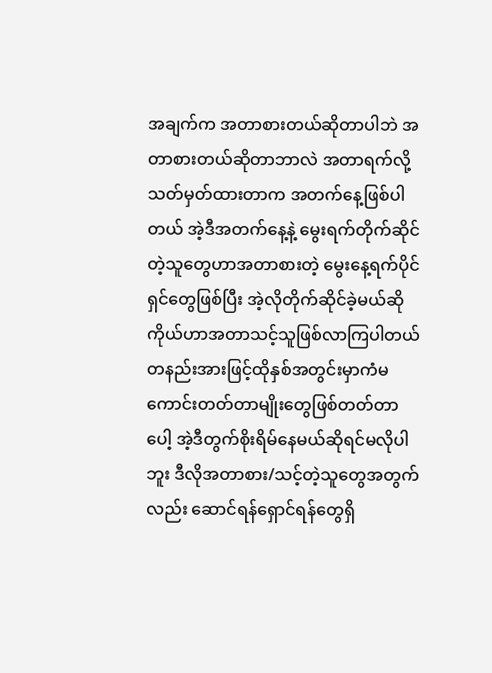အချက်က အတာစားတယ်ဆိုတာပါဘဲ အတာစားတယ်ဆိုတာဘာလဲ အတာရက်လို့သတ်မှတ်ထားတာက အတက်နေ့ဖြစ်ပါတယ် အဲ့ဒီအတက်နေ့နဲ့ မွေးရက်တိုက်ဆိုင်တဲ့သူတွေဟာအတာစားတဲ့ မွေးနေ့ရက်ပိုင်ရှင်တွေဖြစ်ပြီး အဲ့လိုတိုက်ဆိုင်ခဲ့မယ်ဆို ကိုယ်ဟာအတာသင့်သူဖြစ်လာကြပါတယ် တနည်းအားဖြင့်ထိုနှစ်အတွင်းမှာကံမကောင်းတတ်တာမျိုးတွေဖြစ်တတ်တာပေါ့ အဲ့ဒီတွက်စိုးရိမ်နေမယ်ဆိုရင်မလိုပါဘူး ဒီလိုအတာစား/သင့်တဲ့သူတွေအတွက်လည်း ဆောင်ရန်ရှောင်ရန်တွေရှိ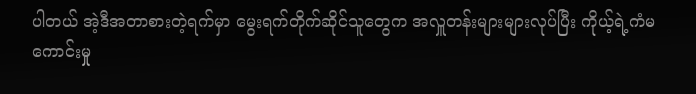ပါတယ် အဲ့ဒီအတာစားတဲ့ရက်မှာ မွေးရက်တိုက်ဆိုင်သူတွေက အလှူတန်းများများလုပ်ပြီး ကိုယ့်ရဲ့ကံမကောင်းမှု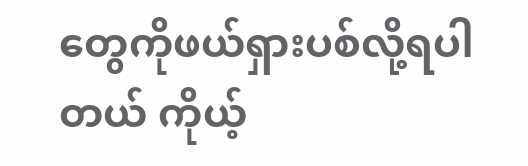တွေကိုဖယ်ရှားပစ်လို့ရပါတယ် ကိုယ့်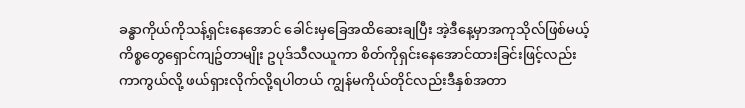ခန္ဓာကိုယ်ကိုသန့်ရှင်းနေအောင် ခေါင်းမှခြေအထိဆေးချပြီး အဲ့ဒီနေ့မှာအကုသိုလ်ဖြစ်မယ့်ကိစ္စတွေရှောင်ကျဥ်တာမျိုး ဥပုဒ်သီလယူကာ စိတ်ကိုရှင်းနေအောင်ထားခြင်းဖြင့်လည်းကာကွယ်လို့ ဖယ်ရှားလိုက်လို့ရပါတယ် ကျွန်မကိုယ်တိုင်လည်းဒီနှစ်အတာ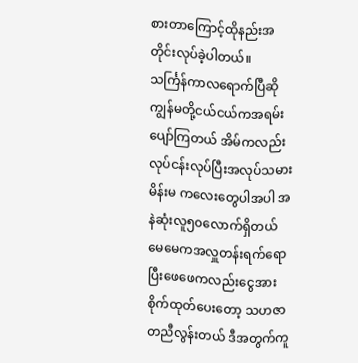စားတာကြောင့်ထိုနည်းအတိုင်းလုပ်ခဲ့ပါတယ်။
သင်္ကြန်ကာလရောက်ပြီဆို ကျွန်မတို့ငယ်ငယ်ကအရမ်းပျော်ကြတယ် အိမ်ကလည်းလုပ်ငန်းလုပ်ပြီးအလုပ်သမားမိန်းမ ကလေးတွေပါအပါ အနဲဆုံးလူ၅၀လောက်ရှိတယ် မေမေကအလှူတန်းရက်ရောပြီးဖေဖေကလည်းငွေအားစိုက်ထုတ်ပေးတော့ သဟဇာတညီလွန်းတယ် ဒီအတွက်ကူ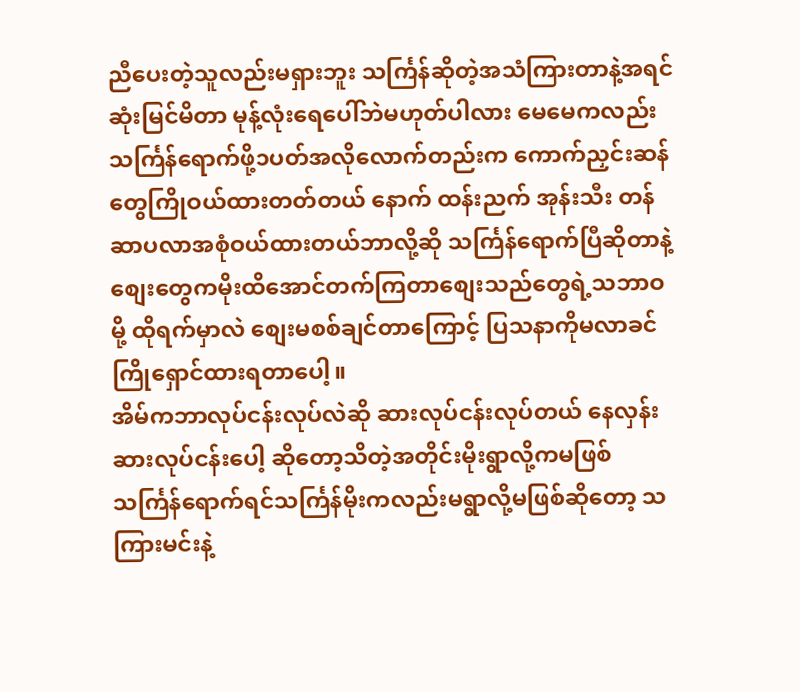ညီပေးတဲ့သူလည်းမရှားဘူး သင်္ကြန်ဆိုတဲ့အသံကြားတာနဲ့အရင်ဆုံးမြင်မိတာ မုန့်လုံးရေပေါ်ဘဲမဟုတ်ပါလား မေမေကလည်းသင်္ကြန်ရောက်ဖို့၁ပတ်အလိုလောက်တည်းက ကောက်ညှင်းဆန်တွေကြိုဝယ်ထားတတ်တယ် နောက် ထန်းညက် အုန်းသီး တန်ဆာပလာအစုံဝယ်ထားတယ်ဘာလို့ဆို သင်္ကြန်ရောက်ပြီဆိုတာနဲ့ စျေးတွေကမိုးထိအောင်တက်ကြတာစျေးသည်တွေရဲ့သဘာဝမို့ ထိုရက်မှာလဲ စျေးမစစ်ချင်တာကြောင့် ပြသနာကိုမလာခင်ကြိုရှောင်ထားရတာပေါ့။
အိမ်ကဘာလုပ်ငန်းလုပ်လဲဆို ဆားလုပ်ငန်းလုပ်တယ် နေလှန်းဆားလုပ်ငန်းပေါ့ ဆိုတော့သိတဲ့အတိုင်းမိုးရွာလို့ကမဖြစ် သင်္ကြန်ရောက်ရင်သင်္ကြန်မိုးကလည်းမရွာလို့မဖြစ်ဆိုတော့ သကြားမင်းနဲ့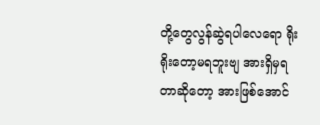တို့တွေလွန်ဆွဲရပါလေရော ရိုးရိုးတော့မရဘူးဗျ အားရှိမှရတာဆိုတော့ အားဖြစ်အောင်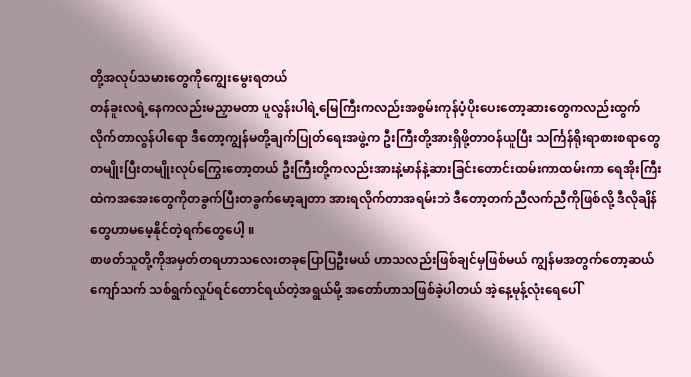တို့အလုပ်သမားတွေကိုကျွေးမွေးရတယ်
တန်ခူးလရဲ့နေကလည်းမညှာမတာ ပူလွန်းပါရဲ့မြေကြီးကလည်းအစွမ်းကုန်ပံ့ပိုးပေးတော့ဆားတွေကလည်းထွက်လိုက်တာလွန်ပါရော ဒီတော့ကျွန်မတို့ချက်ပြုတ်ရေးအဖွဲ့က ဦးကြီးတို့အားရှိဖို့တာဝန်ယူပြီး သင်္ကြန်ရိုးရာစားစရာတွေတမျိုးပြီးတမျိုးလုပ်ကြွေးတော့တယ် ဦးကြီးတို့ကလည်းအားနဲ့မာန်နဲ့ဆားခြင်းတောင်းထမ်းကာထမ်းကာ ရေအိုးကြီးထဲကအအေးတွေကိုတခွက်ပြီးတခွက်မော့ချတာ အားရလိုက်တာအရမ်းဘဲ ဒီတော့တက်ညီလက်ညီကိုဖြစ်လို့ ဒီလိုချိန်တွေဟာမမေ့နိုင်တဲ့ရက်တွေပေါ့ ။
စာဖတ်သူတို့ကိုအမှတ်တရဟာသလေးတခုပြောပြဦးမယ် ဟာသလည်းဖြစ်ချင်မှဖြစ်မယ် ကျွန်မအတွက်တော့ဆယ်ကျော်သက် သစ်ရွက်လှုပ်ရင်တောင်ရယ်တဲ့အရွယ်မို့ အတော်ဟာသဖြစ်ခဲ့ပါတယ် အဲ့နေ့မုန့်လုံးရေပေါ်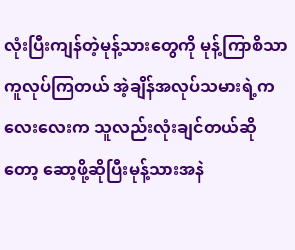လုံးပြီးကျန်တဲ့မုန့်သားတွေကို မုန့်ကြာစိသာကူလုပ်ကြတယ် အဲ့ချိန်အလုပ်သမားရဲ့ကလေးလေးက သူလည်းလုံးချင်တယ်ဆိုတော့ ဆော့ဖို့ဆိုပြီးမုန့်သားအနဲ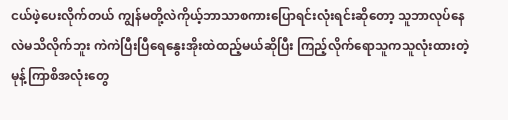ငယ်ဖဲ့ပေးလိုက်တယ် ကျွန်မတို့လဲကိုယ့်ဘာသာစကားပြောရင်းလုံးရင်းဆိုတော့ သူဘာလုပ်နေလဲမသိလိုက်ဘူး ကဲကဲပြီးပြီရေနွေးအိုးထဲထည့်မယ်ဆိုပြီး ကြည့်လိုက်ရောသူကသူလုံးထားတဲ့မုန့်ကြာစိအလုံးတွေ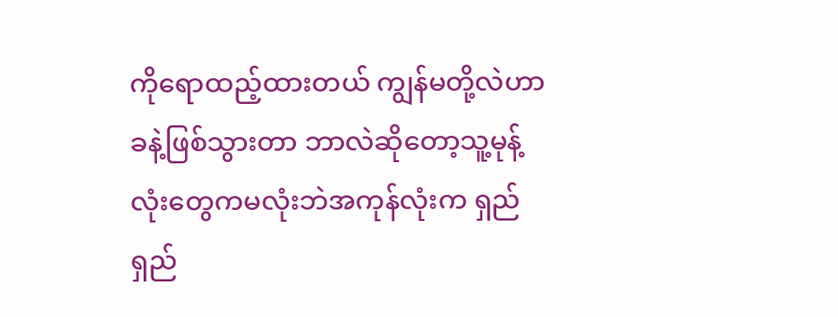ကိုရောထည့်ထားတယ် ကျွန်မတို့လဲဟာခနဲ့ဖြစ်သွားတာ ဘာလဲဆိုတော့သူ့မုန့်လုံးတွေကမလုံးဘဲအကုန်လုံးက ရှည်ရှည်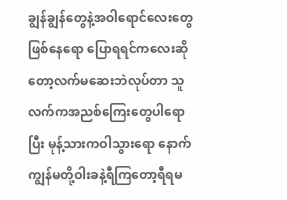ချွန်ချွန်တွေနဲ့အဝါရောင်လေးတွေဖြစ်နေရော ပြောရရင်ကလေးဆိုတော့လက်မဆေးဘဲလုပ်တာ သူလက်ကအညစ်ကြေးတွေပါရောပြီး မုန့်သားကဝါသွားရော နောက်ကျွန်မတို့ဝါးခနဲ့ရီကြတော့ရီရမ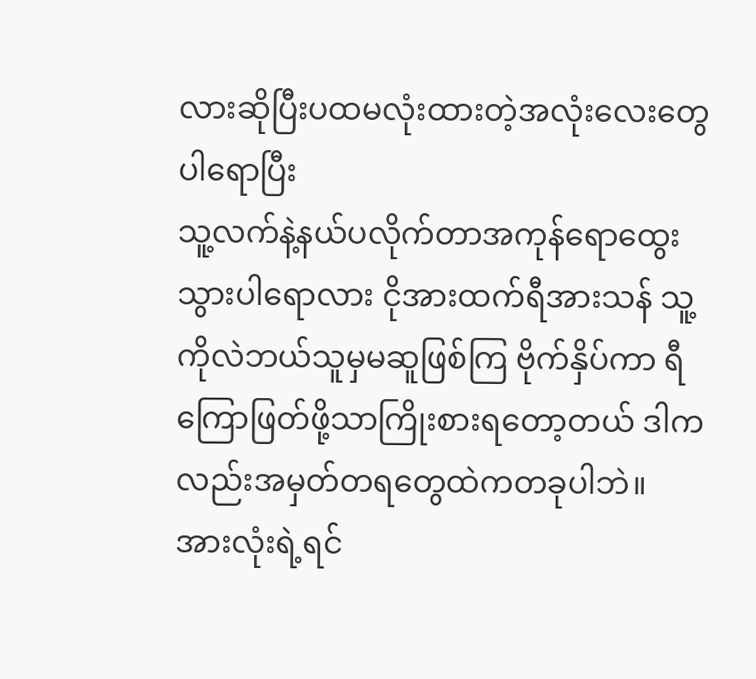လားဆိုပြီးပထမလုံးထားတဲ့အလုံးလေးတွေပါရောပြီး
သူ့လက်နဲ့နယ်ပလိုက်တာအကုန်ရောထွေးသွားပါရောလား ငိုအားထက်ရီအားသန် သူ့ကိုလဲဘယ်သူမှမဆူဖြစ်ကြ ဗိုက်နှိပ်ကာ ရီကြောဖြတ်ဖို့သာကြိုးစားရတော့တယ် ဒါကလည်းအမှတ်တရတွေထဲကတခုပါဘဲ။
အားလုံးရဲ့ရင်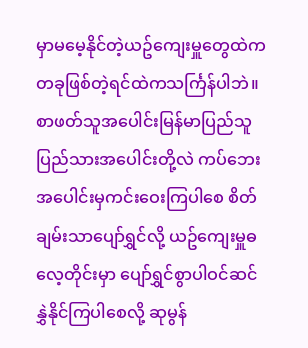မှာမမေ့နိုင်တဲ့ယဥ်ကျေးမှူတွေထဲကတခုဖြစ်တဲ့ရင်ထဲကသင်္ကြန်ပါဘဲ။ စာဖတ်သူအပေါင်းမြန်မာပြည်သူပြည်သားအပေါင်းတို့လဲ ကပ်ဘေးအပေါင်းမှကင်းဝေးကြပါစေ စိတ်ချမ်းသာပျော်ရွှင်လို့ ယဥ်ကျေးမှူဓလေ့တိုင်းမှာ ပျော်ရွှင်စွာပါဝင်ဆင်နွှဲနိုင်ကြပါစေလို့ ဆုမွန်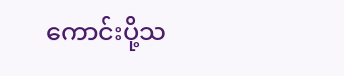ကောင်းပို့သ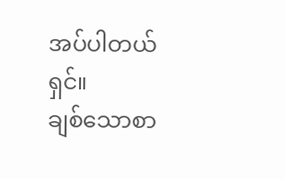အပ်ပါတယ်ရှင်။
ချစ်သောစာ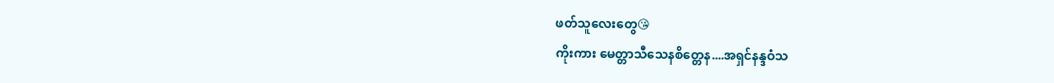ဖတ်သူလေးတွေ😘
ကိုးကား မေတ္တာသီသေနစိတ္တေန....အရှင်နန္ဒဝံသ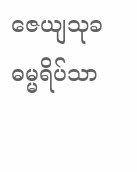ဇေယျသုခဓမ္မရိပ်သာ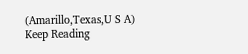(Amarillo,Texas,U S A)
Keep Reading